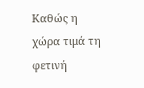Καθώς η χώρα τιμά τη φετινή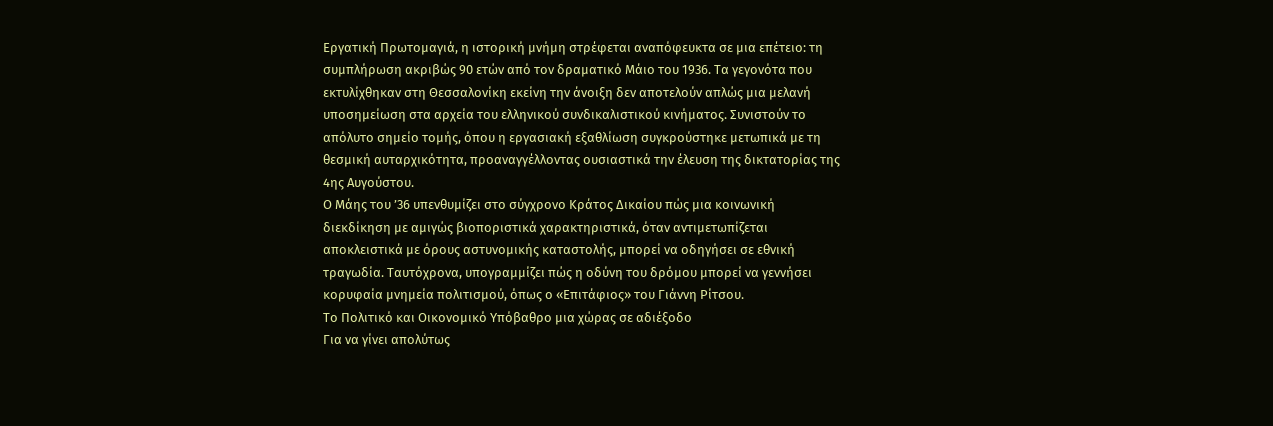Εργατική Πρωτομαγιά, η ιστορική μνήμη στρέφεται αναπόφευκτα σε μια επέτειο: τη συμπλήρωση ακριβώς 90 ετών από τον δραματικό Μάιο του 1936. Τα γεγονότα που εκτυλίχθηκαν στη Θεσσαλονίκη εκείνη την άνοιξη δεν αποτελούν απλώς μια μελανή υποσημείωση στα αρχεία του ελληνικού συνδικαλιστικού κινήματος. Συνιστούν το απόλυτο σημείο τομής, όπου η εργασιακή εξαθλίωση συγκρούστηκε μετωπικά με τη θεσμική αυταρχικότητα, προαναγγέλλοντας ουσιαστικά την έλευση της δικτατορίας της 4ης Αυγούστου.
Ο Μάης του ’36 υπενθυμίζει στο σύγχρονο Κράτος Δικαίου πώς μια κοινωνική διεκδίκηση με αμιγώς βιοποριστικά χαρακτηριστικά, όταν αντιμετωπίζεται αποκλειστικά με όρους αστυνομικής καταστολής, μπορεί να οδηγήσει σε εθνική τραγωδία. Ταυτόχρονα, υπογραμμίζει πώς η οδύνη του δρόμου μπορεί να γεννήσει κορυφαία μνημεία πολιτισμού, όπως ο «Επιτάφιος» του Γιάννη Ρίτσου.
Το Πολιτικό και Οικονομικό Υπόβαθρο μια χώρας σε αδιέξοδο
Για να γίνει απολύτως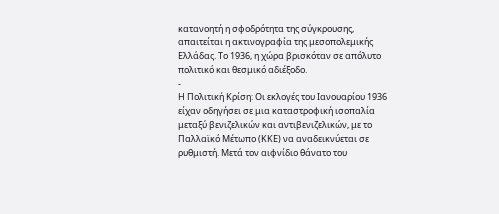κατανοητή η σφοδρότητα της σύγκρουσης, απαιτείται η ακτινογραφία της μεσοπολεμικής Ελλάδας. Το 1936, η χώρα βρισκόταν σε απόλυτο πολιτικό και θεσμικό αδιέξοδο.
-
Η Πολιτική Κρίση: Οι εκλογές του Ιανουαρίου 1936 είχαν οδηγήσει σε μια καταστροφική ισοπαλία μεταξύ βενιζελικών και αντιβενιζελικών, με το Παλλαϊκό Μέτωπο (ΚΚΕ) να αναδεικνύεται σε ρυθμιστή. Μετά τον αιφνίδιο θάνατο του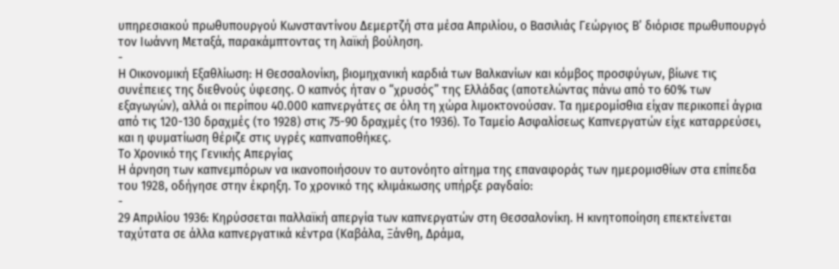υπηρεσιακού πρωθυπουργού Κωνσταντίνου Δεμερτζή στα μέσα Απριλίου, ο Βασιλιάς Γεώργιος Β’ διόρισε πρωθυπουργό τον Ιωάννη Μεταξά, παρακάμπτοντας τη λαϊκή βούληση.
-
Η Οικονομική Εξαθλίωση: Η Θεσσαλονίκη, βιομηχανική καρδιά των Βαλκανίων και κόμβος προσφύγων, βίωνε τις συνέπειες της διεθνούς ύφεσης. Ο καπνός ήταν ο “χρυσός” της Ελλάδας (αποτελώντας πάνω από το 60% των εξαγωγών), αλλά οι περίπου 40.000 καπνεργάτες σε όλη τη χώρα λιμοκτονούσαν. Τα ημερομίσθια είχαν περικοπεί άγρια από τις 120-130 δραχμές (το 1928) στις 75-90 δραχμές (το 1936). Το Ταμείο Ασφαλίσεως Καπνεργατών είχε καταρρεύσει, και η φυματίωση θέριζε στις υγρές καπναποθήκες.
Το Χρονικό της Γενικής Απεργίας
Η άρνηση των καπνεμπόρων να ικανοποιήσουν το αυτονόητο αίτημα της επαναφοράς των ημερομισθίων στα επίπεδα του 1928, οδήγησε στην έκρηξη. Το χρονικό της κλιμάκωσης υπήρξε ραγδαίο:
-
29 Απριλίου 1936: Κηρύσσεται παλλαϊκή απεργία των καπνεργατών στη Θεσσαλονίκη. Η κινητοποίηση επεκτείνεται ταχύτατα σε άλλα καπνεργατικά κέντρα (Καβάλα, Ξάνθη, Δράμα,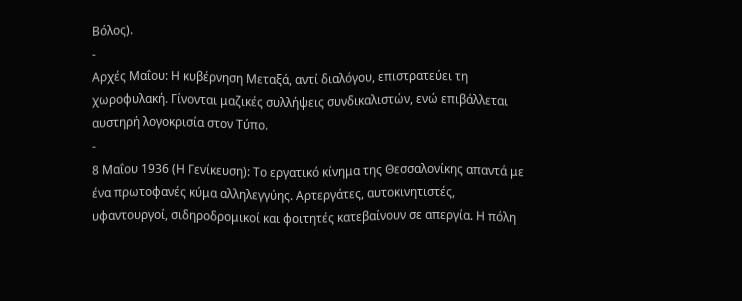Βόλος).
-
Αρχές Μαΐου: Η κυβέρνηση Μεταξά, αντί διαλόγου, επιστρατεύει τη χωροφυλακή. Γίνονται μαζικές συλλήψεις συνδικαλιστών, ενώ επιβάλλεται αυστηρή λογοκρισία στον Τύπο.
-
8 Μαΐου 1936 (Η Γενίκευση): Το εργατικό κίνημα της Θεσσαλονίκης απαντά με ένα πρωτοφανές κύμα αλληλεγγύης. Αρτεργάτες, αυτοκινητιστές, υφαντουργοί, σιδηροδρομικοί και φοιτητές κατεβαίνουν σε απεργία. Η πόλη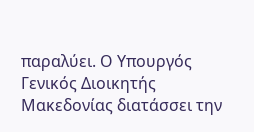παραλύει. Ο Υπουργός Γενικός Διοικητής Μακεδονίας διατάσσει την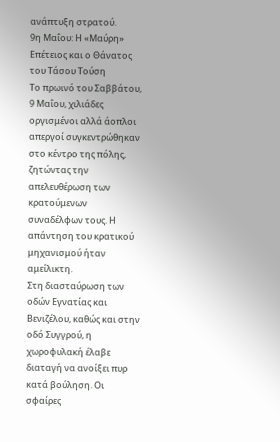ανάπτυξη στρατού.
9η Μαΐου: Η «Μαύρη» Επέτειος και ο Θάνατος του Τάσου Τούση
Το πρωινό του Σαββάτου, 9 Μαΐου, χιλιάδες οργισμένοι αλλά άοπλοι απεργοί συγκεντρώθηκαν στο κέντρο της πόλης, ζητώντας την απελευθέρωση των κρατούμενων συναδέλφων τους. Η απάντηση του κρατικού μηχανισμού ήταν αμείλικτη.
Στη διασταύρωση των οδών Εγνατίας και Βενιζέλου, καθώς και στην οδό Συγγρού, η χωροφυλακή έλαβε διαταγή να ανοίξει πυρ κατά βούληση. Οι σφαίρες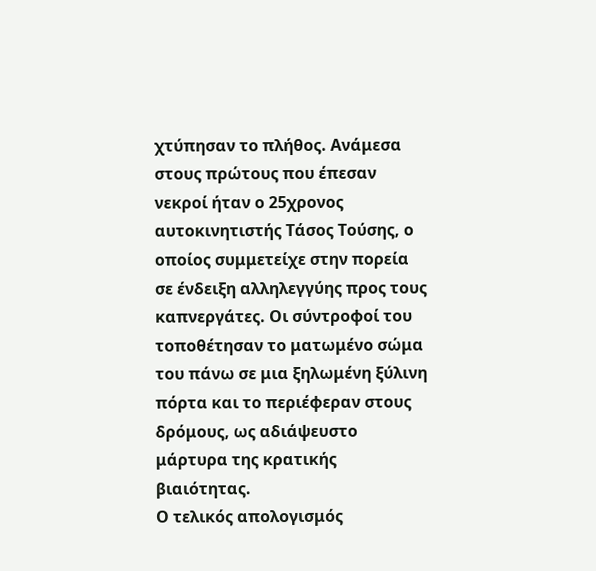χτύπησαν το πλήθος. Ανάμεσα στους πρώτους που έπεσαν νεκροί ήταν ο 25χρονος αυτοκινητιστής Τάσος Τούσης, ο οποίος συμμετείχε στην πορεία σε ένδειξη αλληλεγγύης προς τους καπνεργάτες. Οι σύντροφοί του τοποθέτησαν το ματωμένο σώμα του πάνω σε μια ξηλωμένη ξύλινη πόρτα και το περιέφεραν στους δρόμους, ως αδιάψευστο μάρτυρα της κρατικής βιαιότητας.
Ο τελικός απολογισμός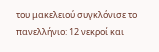του μακελειού συγκλόνισε το πανελλήνιο: 12 νεκροί και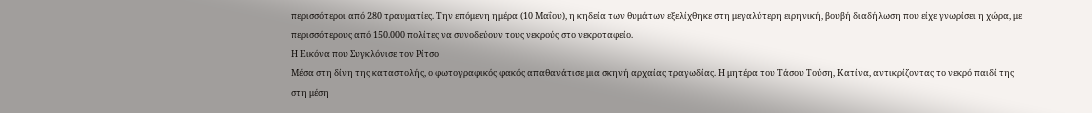περισσότεροι από 280 τραυματίες. Την επόμενη ημέρα (10 Μαΐου), η κηδεία των θυμάτων εξελίχθηκε στη μεγαλύτερη ειρηνική, βουβή διαδήλωση που είχε γνωρίσει η χώρα, με περισσότερους από 150.000 πολίτες να συνοδεύουν τους νεκρούς στο νεκροταφείο.
Η Εικόνα που Συγκλόνισε τον Ρίτσο
Μέσα στη δίνη της καταστολής, ο φωτογραφικός φακός απαθανάτισε μια σκηνή αρχαίας τραγωδίας. Η μητέρα του Τάσου Τούση, Κατίνα, αντικρίζοντας το νεκρό παιδί της στη μέση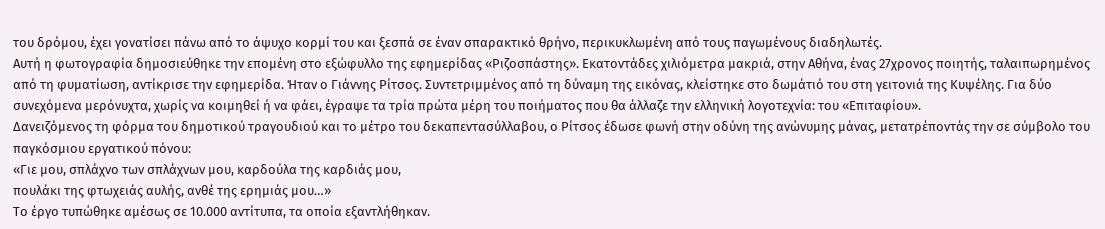του δρόμου, έχει γονατίσει πάνω από το άψυχο κορμί του και ξεσπά σε έναν σπαρακτικό θρήνο, περικυκλωμένη από τους παγωμένους διαδηλωτές.
Αυτή η φωτογραφία δημοσιεύθηκε την επομένη στο εξώφυλλο της εφημερίδας «Ριζοσπάστης». Εκατοντάδες χιλιόμετρα μακριά, στην Αθήνα, ένας 27χρονος ποιητής, ταλαιπωρημένος από τη φυματίωση, αντίκρισε την εφημερίδα. Ήταν ο Γιάννης Ρίτσος. Συντετριμμένος από τη δύναμη της εικόνας, κλείστηκε στο δωμάτιό του στη γειτονιά της Κυψέλης. Για δύο συνεχόμενα μερόνυχτα, χωρίς να κοιμηθεί ή να φάει, έγραψε τα τρία πρώτα μέρη του ποιήματος που θα άλλαζε την ελληνική λογοτεχνία: του «Επιταφίου».
Δανειζόμενος τη φόρμα του δημοτικού τραγουδιού και το μέτρο του δεκαπεντασύλλαβου, ο Ρίτσος έδωσε φωνή στην οδύνη της ανώνυμης μάνας, μετατρέποντάς την σε σύμβολο του παγκόσμιου εργατικού πόνου:
«Γιε μου, σπλάχνο των σπλάχνων μου, καρδούλα της καρδιάς μου,
πουλάκι της φτωχειάς αυλής, ανθέ της ερημιάς μου…»
Το έργο τυπώθηκε αμέσως σε 10.000 αντίτυπα, τα οποία εξαντλήθηκαν.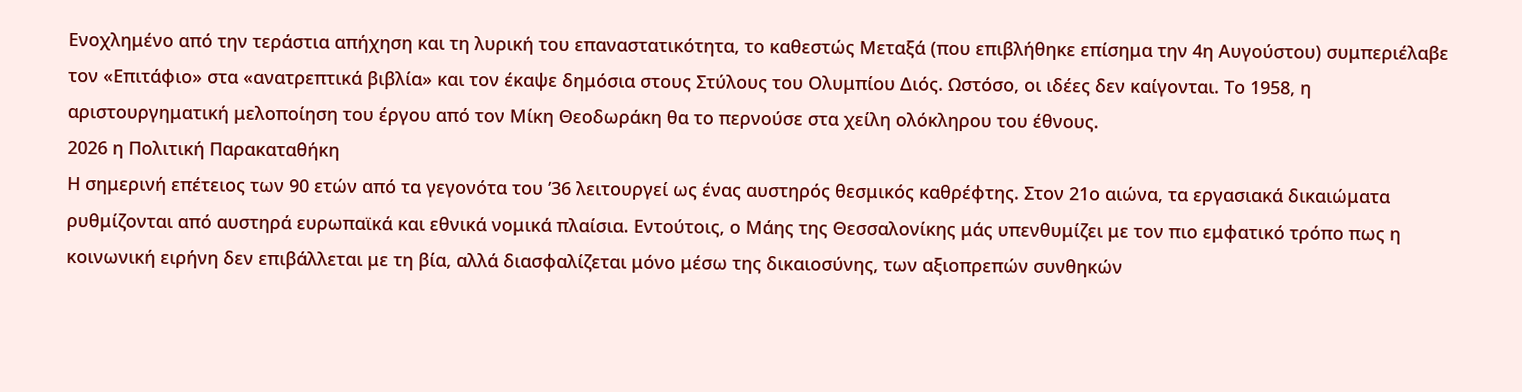Ενοχλημένο από την τεράστια απήχηση και τη λυρική του επαναστατικότητα, το καθεστώς Μεταξά (που επιβλήθηκε επίσημα την 4η Αυγούστου) συμπεριέλαβε τον «Επιτάφιο» στα «ανατρεπτικά βιβλία» και τον έκαψε δημόσια στους Στύλους του Ολυμπίου Διός. Ωστόσο, οι ιδέες δεν καίγονται. Το 1958, η αριστουργηματική μελοποίηση του έργου από τον Μίκη Θεοδωράκη θα το περνούσε στα χείλη ολόκληρου του έθνους.
2026 η Πολιτική Παρακαταθήκη
Η σημερινή επέτειος των 90 ετών από τα γεγονότα του ’36 λειτουργεί ως ένας αυστηρός θεσμικός καθρέφτης. Στον 21ο αιώνα, τα εργασιακά δικαιώματα ρυθμίζονται από αυστηρά ευρωπαϊκά και εθνικά νομικά πλαίσια. Εντούτοις, ο Μάης της Θεσσαλονίκης μάς υπενθυμίζει με τον πιο εμφατικό τρόπο πως η κοινωνική ειρήνη δεν επιβάλλεται με τη βία, αλλά διασφαλίζεται μόνο μέσω της δικαιοσύνης, των αξιοπρεπών συνθηκών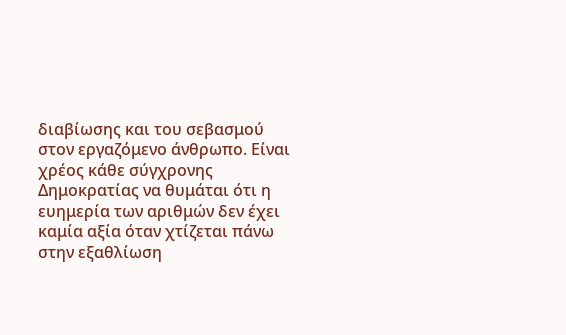διαβίωσης και του σεβασμού στον εργαζόμενο άνθρωπο. Είναι χρέος κάθε σύγχρονης Δημοκρατίας να θυμάται ότι η ευημερία των αριθμών δεν έχει καμία αξία όταν χτίζεται πάνω στην εξαθλίωση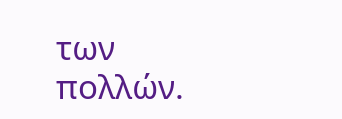των πολλών.